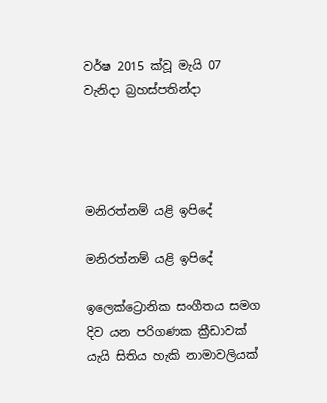වර්ෂ 2015 ක්වූ මැයි 07 වැනිදා බ්‍රහස්පතින්දා




මනිරත්නම් යළි ඉපිදේ

මනිරත්නම් යළි ඉපිදේ

ඉලෙක්ට්‍රොනික සංගීතය සමග දිව යන පරිගණක ක්‍රීඩාවක් යැයි සිතිය හැකි නාමාවලියක්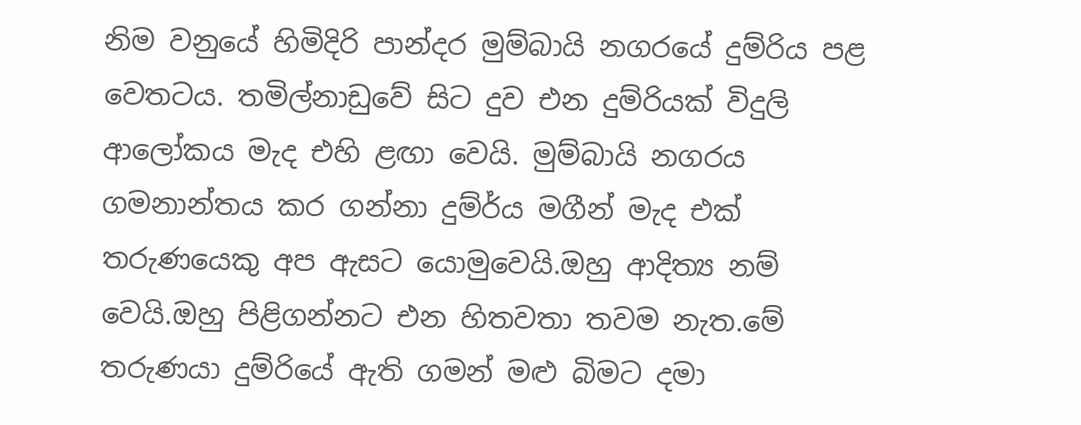නිම වනුයේ හිමිදිරි පාන්දර මුම්බායි නගරයේ දුම්රිය පළ වෙතටය. තමිල්නාඩුවේ සිට දුව එන දුම්රියක් විදුලි ආලෝකය මැද එහි ළඟා වෙයි. මුම්බායි නගරය ගමනාන්තය කර ගන්නා දුම්ර්ය මගීන් මැද එක් තරුණයෙකු අප ඇසට යොමුවෙයි.ඔහු ආදිත්‍ය නම් වෙයි.ඔහු පිළිගන්නට එන හිතවතා තවම නැත.මේ තරුණයා දුම්රියේ ඇති ගමන් මළු බිමට දමා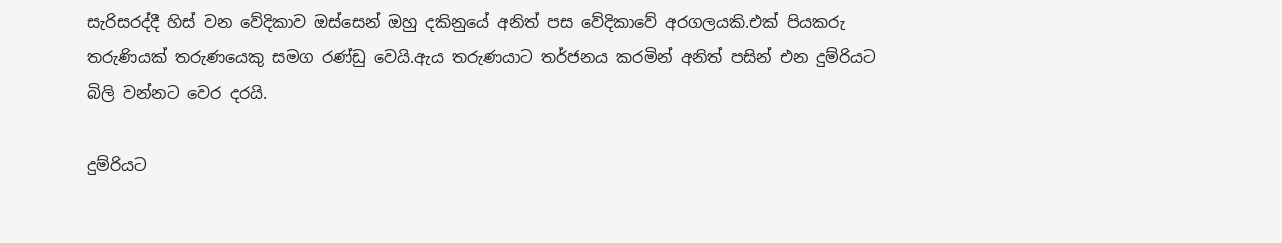සැරිසරද්දී හිස් වන වේදිකාව ඔස්සෙන් ඔහු දකිනුයේ අනිත් පස වේදිකාවේ අරගලයකි.එක් පියකරු තරුණියක් තරුණයෙකු සමග රණ්ඩු වෙයි.ඇය තරුණයාට තර්ජනය කරමින් අනිත් පසින් එන දුම්රියට බිලි වන්නට වෙර දරයි.

දුම්රියට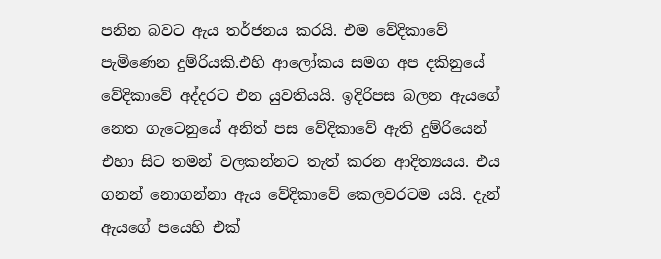පනින බවට ඇය තර්ජනය කරයි. එම වේදිකාවේ පැමිණෙන දුම්රියකි.එහි ආලෝකය සමග අප දකිනුයේ වේදිකාවේ අද්දරට එන යුවතියයි. ඉදිරිපස බලන ඇයගේ නෙත ගැටෙනුයේ අනිත් පස වේදිකාවේ ඇති දුම්රියෙන් එහා සිට තමන් වලකන්නට තැත් කරන ආදිත්‍යයය. එය ගනන් නොගන්නා ඇය වේදිකාවේ කෙලවරටම යයි. දැන් ඇයගේ පයෙහි එක්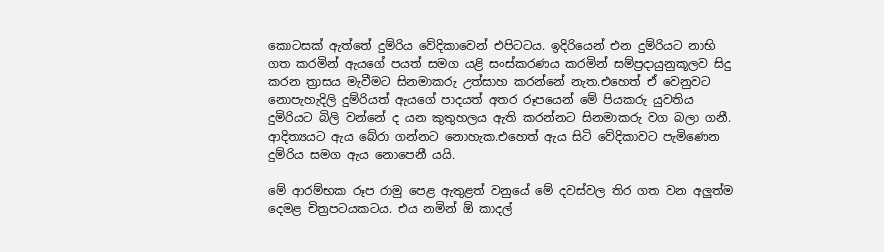කොටසක් ඇත්තේ දුම්රිය වේදිකාවෙන් එපිටටය. ඉදිරියෙන් එන දුම්රියට නාභි ගත කරමින් ඇයගේ පයත් සමග යළි සංස්කරණය කරමින් සම්ප්‍රදායුනුකූලව සිදු කරන ත්‍රාසය මැවීමට සිනමාකරු උත්සාහ කරන්නේ නැත.එහෙත් ඒ වෙනුවට නොපැහැදිලි දුම්රියත් ඇයගේ පාදයත් අතර රූපයෙන් මේ පියකරු යුවතිය දුමිරියට බිලි වන්නේ ද යන කුතුහලය ඇති කරන්නට සිනමාකරු වග බලා ගනී. ආදිත්‍යයට ඇය බේරා ගන්නට නොහැක.එහෙත් ඇය සිටි වේදිකාවට පැමිණෙන දුම්රිය සමග ඇය නොපෙනී යයි.

මේ ආරම්භක රූප රාමු පෙළ ඇතුළත් වනුයේ මේ දවස්වල තිර ගත වන අලුත්ම දෙමළ චිත්‍රපටයකටය. එය නමින් ඕ කාදල්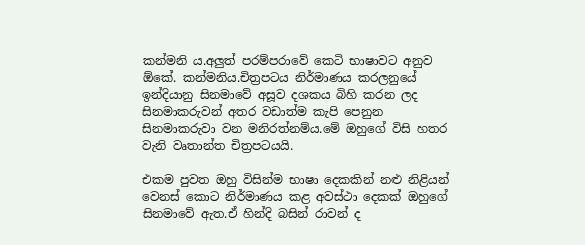කන්මනි ය.අලුත් පරම්පරාවේ කෙටි භාෂාවට අනුව ඕකේ. කන්මනිය.චිත්‍රපටය නිර්මාණය කරලනුයේ ඉන්දියානු සිනමාවේ අසූව දශකය බිහි කරන ලද සිනමාකරුවන් අතර වඩාත්ම කැපි පෙනුන සිනමාකරුවා වන මනිරත්නම්ය.මේ ඔහුගේ විසි හතර වැනි වෘතාන්ත චිත්‍රපටයයි.

එකම පුවත ඔහු විසින්ම භාෂා දෙකකින් නළු නිළියන් වෙනස් කොට නිර්මාණය කළ අවස්ථා දෙකක් ඔහුගේ සිනමාවේ ඇත.ඒ හින්දි බසින් රාවන් ද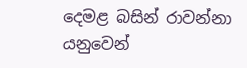දෙමළ බසින් රාවන්නා යනුවෙන්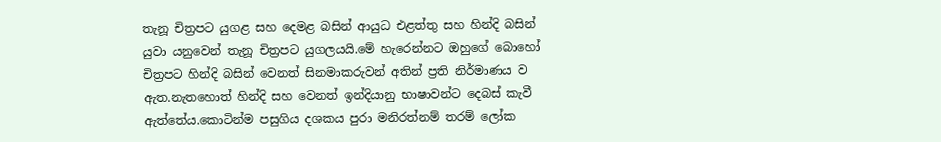තැනූ චිත්‍රපට යුගළ සහ දෙමළ බසින් ආයුධ එළත්තු සහ හින්දි බසින් යුවා යනුවෙන් තැනූ චිත්‍රපට යුගලයයි.මේ හැරෙන්නට ඔහුගේ බොහෝ චිත්‍රපට හින්දි බසින් වෙනත් සිනමාකරුවන් අතින් ප්‍රති නිර්මාණය ව ඇත.නැතහොත් හින්දි සහ වෙනත් ඉන්දියානු භාෂාවන්ට දෙබස් කැවී ඇත්තේය.කොටින්ම පසුගිය දශකය පුරා මනිරත්නම් තරම් ලෝක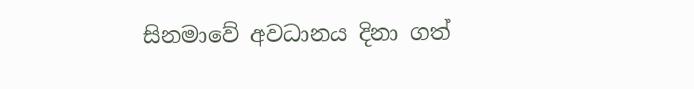සිනමාවේ අවධානය දිනා ගත්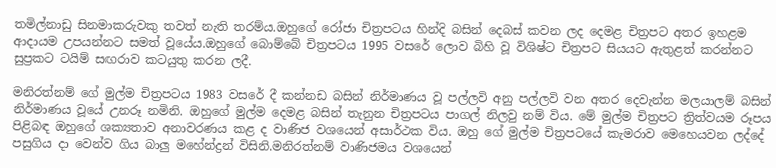තමිල්නාඩු සිනමාකරුවකු තවත් නැති තරම්ය.ඔහුගේ රෝජා චිත්‍රපටය හින්දි බසින් දෙබස් කවන ලද දෙමළ චිත්‍රපට අතර ඉහළම ආදායම උපයන්නට සමත් වූයේය.ඔහුගේ බොම්බේ චිත්‍රපටය 1995 වසරේ ලොව බිහි වූ විශිෂ්ට චිත්‍රපට සියයට ඇතුළත් කරන්නට සුප්‍රකට ටයිම් සඟරාව කටයුතු කරන ලදී.

මනිරත්නම් ගේ මුල්ම චිත්‍රපටය 1983 වසරේ දී කන්නඩ බසින් නිර්මාණය වූ පල්ලවි අනු පල්ලවි වන අතර දෙවැන්න මලයාලම් බසින් නිර්මාණය වූයේ උනරූ නමිනි. ඔහුගේ මුල්ම දෙමළ බසින් තැනුන චිත්‍රපටය පාගල් නිලවු නම් විය. මේ මුල්ම චිත්‍රපට ත්‍රිත්වයම රූපය පිළිබඳ ඔහුගේ ශක්‍යතාව අනාවරණය කළ ද වාණිජ වශයෙන් අසාර්ථක විය. ඔහු ගේ මුල්ම චිත්‍රපටයේ කැමරාව මෙහෙයවන ලද්දේ පසුගිය දා වෙන්ව ගිය බාලු මහේන්ද්‍රන් විසිනි.මනිරත්නම් වාණිජමය වශයෙන්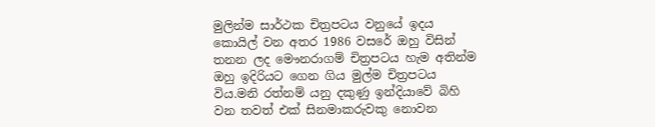මුලින්ම සාර්ථක චිත්‍රපටය වනුයේ ඉදය කොයිල් වන අතර 1986 වසරේ ඔහු විසින් තනන ලද මෞනරාගම් චිත්‍රපටය හැම අතින්ම ඔහු ඉදිරියට ගෙන ගිය මුල්ම චිත්‍රපටය විය.මනි රත්නම් යනු දකුණු ඉන්දියාවේ බිහි වන තවත් එක් සිනමාකරුවකු නොවන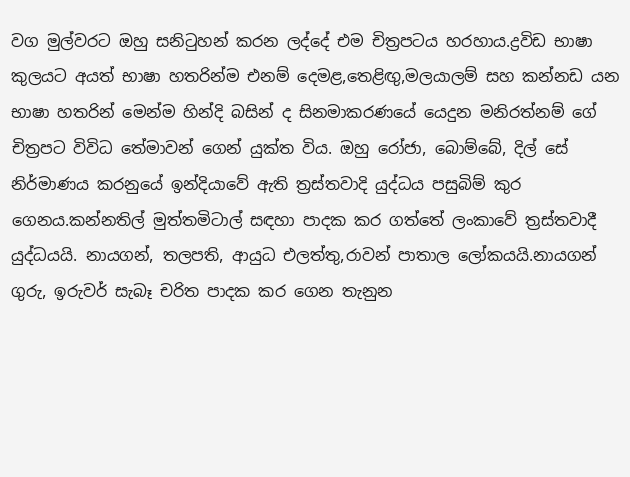වග මුල්වරට ඔහු සනිටුහන් කරන ලද්දේ එම චිත්‍රපටය හරහාය.ද්‍රවිඩ භාෂා කුලයට අයත් භාෂා හතරින්ම එනම් දෙමළ,තෙළිඟු,මලයාලම් සහ කන්නඩ යන භාෂා හතරින් මෙන්ම හින්දි බසින් ද සිනමාකරණයේ යෙදුන මනිරත්නම් ගේ චිත්‍රපට විවිධ තේමාවන් ගෙන් යුක්ත විය. ඔහු රෝජා, බොම්බේ, දිල් සේ නිර්මාණය කරනුයේ ඉන්දියාවේ ඇති ත්‍රස්තවාදි යුද්ධය පසුබිම් කුර ගෙනය.කන්නතිල් මුත්තමිටාල් සඳහා පාදක කර ගත්තේ ලංකාවේ ත්‍රස්තවාදී යුද්ධයයි. නායගන්, තලපති, ආයුධ එලත්තු,රාවන් පාතාල ලෝකයයි.නායගන් ගුරු, ඉරුවර් සැබෑ චරිත පාදක කර ගෙන තැනුන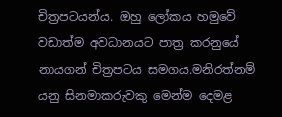චිත්‍රපටයන්ය. ඔහු ලෝකය හමුවේ වඩාත්ම අවධානයට පාත්‍ර කරනුයේ නායගන් චිත්‍රපටය සමගය.මනිරත්නම් යනු සිනමාකරුවකු මෙන්ම දෙමළ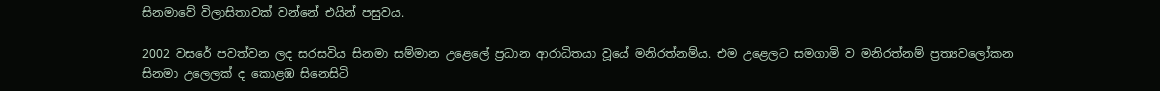සිනමාවේ විලාසිතාවක් වන්නේ එයින් පසුවය.

2002 වසරේ පවත්වන ලද සරසවිය සිනමා සම්මාන උළෙලේ ප්‍රධාන ආරාධිතයා වූයේ මනිරත්නම්ය. එම උළෙලට සමගාමි ව මනිරත්නම් ප්‍රත්‍යවලෝකන සිනමා උලෙලක් ද කොළඹ සිනෙසිටි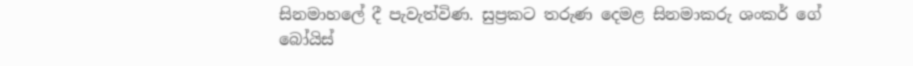සිනමාහලේ දී පැවැත්විණ. සුප්‍රකට තරුණ දෙමළ සිනමාකරු ශංකර් ගේ බෝයිස්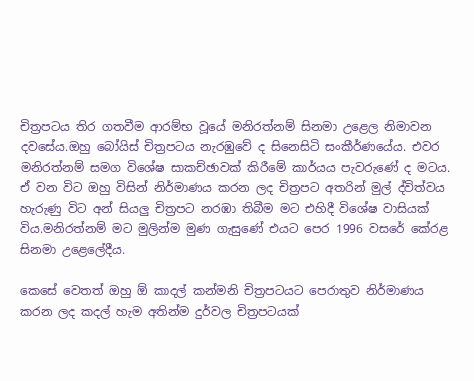චිත්‍රපටය තිර ගතවීම ආරම්භ වූයේ මනිරත්නම් සිනමා උළෙල නිමාවන දවසේය.ඔහු බෝයිස් චිත්‍රපටය නැරඹුවේ ද සිනෙසිටි සංකීර්ණයේය. එවර මනිරත්නම් සමග විශේෂ සාකච්ඡාවක් කිරීමේ කාර්යය පැවරුණේ ද මටය. ඒ වන විට ඔහු විසින් නිර්මාණය කරන ලද චිත්‍රපට අතරින් මුල් ද්විත්වය හැරුණු විට අන් සියලු චිත්‍රපට නරඹා තිබීම මට එහිදී විශේෂ වාසියක් විය.මනිරත්නම් මට මුලින්ම මුණ ගැසුණේ එයට පෙර 1996 වසරේ කේරළ සිනමා උළෙලේදීය.

කෙසේ වෙතත් ඔහු ඕ කාදල් කන්මනි චිත්‍රපටයට පෙරාතුව නිර්මාණය කරන ලද කදල් හැම අතින්ම දුර්වල චිත්‍රපටයක්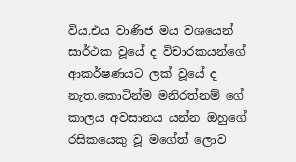විය.එය වාණිජ මය වශයෙන් සාර්ථක වූයේ ද විචාරකයන්ගේ ආකර්ෂණයට ලක් වූයේ ද නැත.කොටින්ම මනිරත්නම් ගේ කාලය අවසානය යන්න ඔහුගේ රසිකයෙකු වූ මගේත් ලොව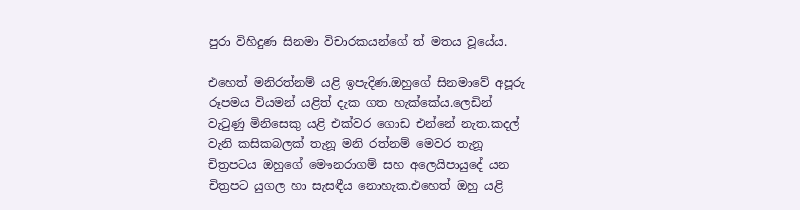පුරා විහිදුණ සිනමා විචාරකයන්ගේ ත් මතය වූයේය.

එහෙත් මනිරත්නම් යළි ඉපැදිණ.ඔහුගේ සිනමාවේ අපූරු රූපමය වියමන් යළිත් දැක ගත හැක්කේය.ලෙඩින් වැටුණු මිනිසෙකු යළි එක්වර ගොඩ එන්නේ නැත.කදල් වැනි කසිකබලක් තැනූ මනි රත්නම් මෙවර තැනූ චිත්‍රපටය ඔහුගේ මෞනරාගම් සහ අලෙයිපායුදේ යන චිත්‍රපට යුගල හා සැසඳීය නොහැක.එහෙත් ඔහු යළි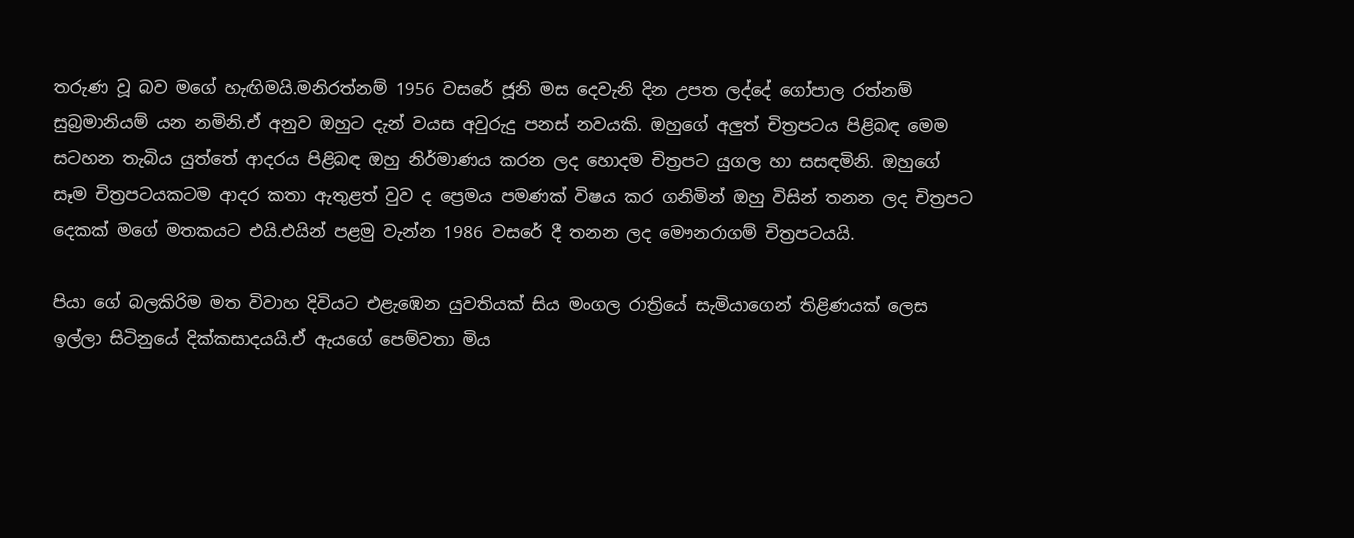තරුණ වූ බව මගේ හැඟිමයි.මනිරත්නම් 1956 වසරේ ජූනි මස දෙවැනි දින උපත ලද්දේ ගෝපාල රත්නම් සුබ්‍රමානියම් යන නමිනි.ඒ අනුව ඔහුට දැන් වයස අවුරුදු පනස් නවයකි. ඔහුගේ අලුත් චිත්‍රපටය පිළිබඳ මෙම සටහන තැබිය යුත්තේ ආදරය පිළිබඳ ඔහු නිර්මාණය කරන ලද හොදම චිත්‍රපට යුගල හා සසඳමිනි. ඔහුගේ සෑම චිත්‍රපටයකටම ආදර කතා ඇතුළත් වුව ද ප්‍රෙමය පමණක් විෂය කර ගනිමින් ඔහු විසින් තනන ලද චිත්‍රපට දෙකක් මගේ මතකයට එයි.එයින් පළමු වැන්න 1986 වසරේ දී තනන ලද මෞනරාගම් චිත්‍රපටයයි.

පියා ගේ බලකිරිම මත විවාහ දිවියට එළැඹෙන යුවතියක් සිය මංගල රාත්‍රියේ සැමියාගෙන් තිළිණයක් ලෙස ඉල්ලා සිටිනුයේ දික්කසාදයයි.ඒ ඇයගේ පෙම්වතා මිය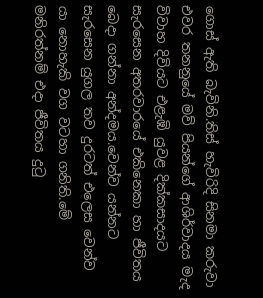ගොස් ඇති බැවිනි.තිස් හැවිරිදි සිනමා කරුවා එවර තනනුයේ මව් පියන්ගේ ආශිර්වාදය මැද විවාහ දිවියට එළැඹි යුවළ දික්කසාදයට සැරසෙන අතරවාරයේ එකිනෙකා හා ජීවිතය බෙදා ගන්නා අන්දමය.වෙන්ව යන්නට සැරසෙන යුගල තව දුරටත් එලෙස වෙන්ව යා නොහැකි වග වටහා ගනිති.මේ මනිරත්නම් එදා ජීවිතය දුටු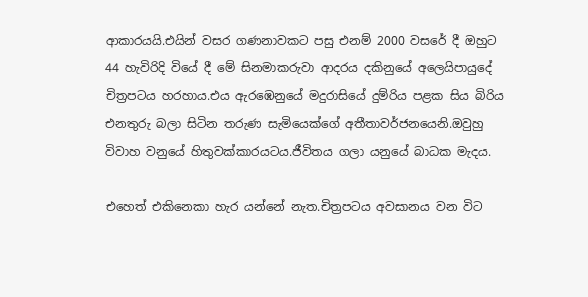ආකාරයයි.එයින් වසර ගණනාවකට පසු එනම් 2000 වසරේ දී ඔහුට 44 හැවිරිදි වියේ දී මේ සිනමාකරුවා ආදරය දකිනුයේ අලෙයිපායුදේ චිත්‍රපටය හරහාය.එය ඇරඹෙනුයේ මදුරාසියේ දුම්රිය පළක සිය බිරිය එනතුරු බලා සිටින තරුණ සැමියෙක්ගේ අතීතාවර්ජනයෙනි.ඔවුහු විවාහ වනුයේ හිතුවක්කාරයටය.ජීවිතය ගලා යනුයේ බාධක මැදය.

එහෙත් එකිනෙකා හැර යන්නේ නැත.චිත්‍රපටය අවසානය වන විට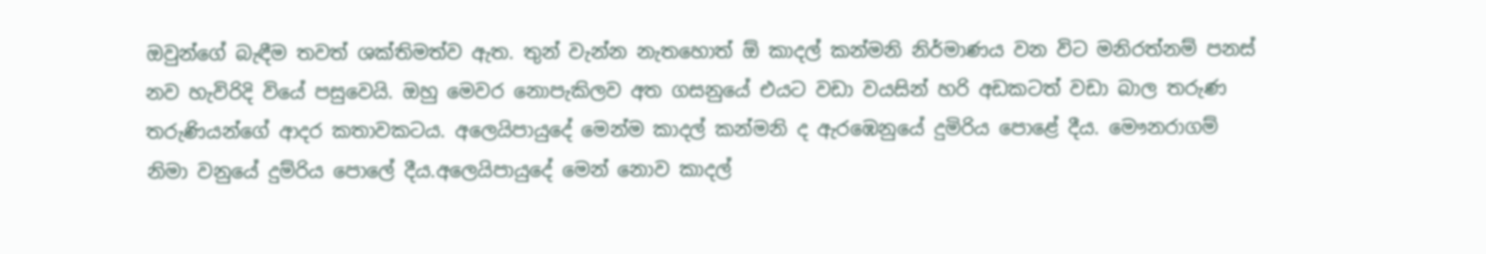ඔවුන්ගේ බැඳීම තවත් ශක්තිමත්ව ඇත. තුන් වැන්න නැතහොත් ඕ කාදල් කන්මනි නිර්මාණය වන විට මනිරත්නම් පනස් නව හැවිරිදි වියේ පසුවෙයි. ඔහු මෙවර නොපැකිලව අත ගසනුයේ එයට වඩා වයසින් හරි අඩකටත් වඩා බාල තරුණ තරුණියන්ගේ ආදර කතාවකටය. අලෙයිපායුදේ මෙන්ම කාදල් කන්මනි ද ඇරඹෙනුයේ දුමිරිය පොළේ දීය. මෞනරාගම් නිමා වනුයේ දුම්රිය පොලේ දීය.අලෙයිපායුදේ මෙන් නොව කාදල්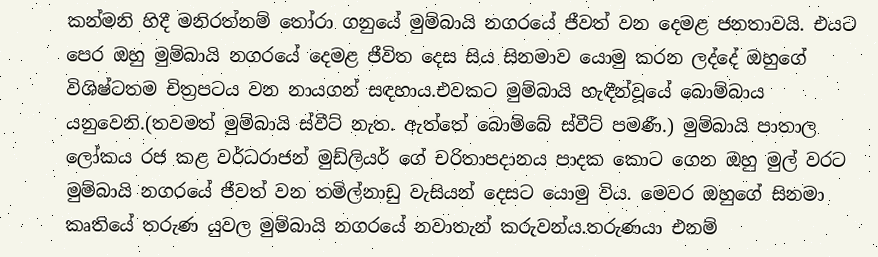කන්මනි හිදී මනිරත්නම් තෝරා ගනුයේ මුම්බායි නගරයේ ජීවත් වන දෙමළ ජනතාවයි. එයට පෙර ඔහු මුම්බායි නගරයේ දෙමළ ජීවිත දෙස සිය සිනමාව යොමු කරන ලද්දේ ඔහුගේ විශිෂ්ටතම චිත්‍රපටය වන නායගන් සඳහාය.එවකට මුම්බායි හැඳීන්වූයේ බොම්බාය යනුවෙනි.(තවමත් මුම්බායි ස්වීට් නැත. ඇත්තේ බොම්බේ ස්වීට් පමණී.) මුම්බායි පාතාල ලෝකය රජ කළ වර්ධරාජන් මුඩ්ලියර් ගේ චරිතාපදානය පාදක කොට ගෙන ඔහු මුල් වරට මුම්බායි නගරයේ ජීවත් වන තමිල්නාඩු වැසියන් දෙසට යොමු විය. මෙවර ඔහුගේ සිනමා කෘතියේ තරුණ යුවල මුම්බායි නගරයේ නවාතැන් කරුවන්ය.තරුණයා එනම්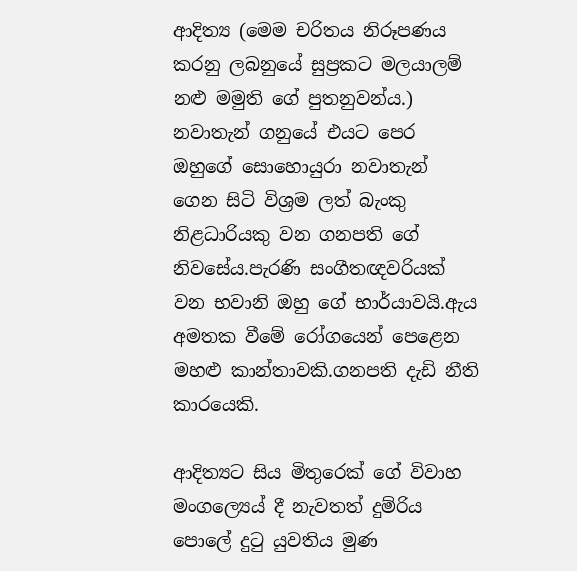ආදිත්‍ය (මෙම චරිතය නිරූපණය කරනු ලබනුයේ සුප්‍රකට මලයාලම් නළු මමුති ගේ පුතනුවන්ය.) නවාතැන් ගනුයේ එයට පෙර ඔහුගේ සොහොයුරා නවාතැන් ගෙන සිටි විශ්‍රම ලත් බැංකු නිළධාරියකු වන ගනපති ගේ නිවසේය.පැරණි සංගීතඥවරියක් වන භවානි ඔහු ගේ භාර්යාවයි.ඇය අමතක වීමේ රෝගයෙන් පෙළෙන මහළු කාන්තාවකි.ගනපති දැඩි නීති කාරයෙකි.

ආදිත්‍යට සිය මිතුරෙක් ගේ විවාහ මංගල්‍යෙය් දී නැවතත් දුම්රිය පොලේ දුටු යුවතිය මුණ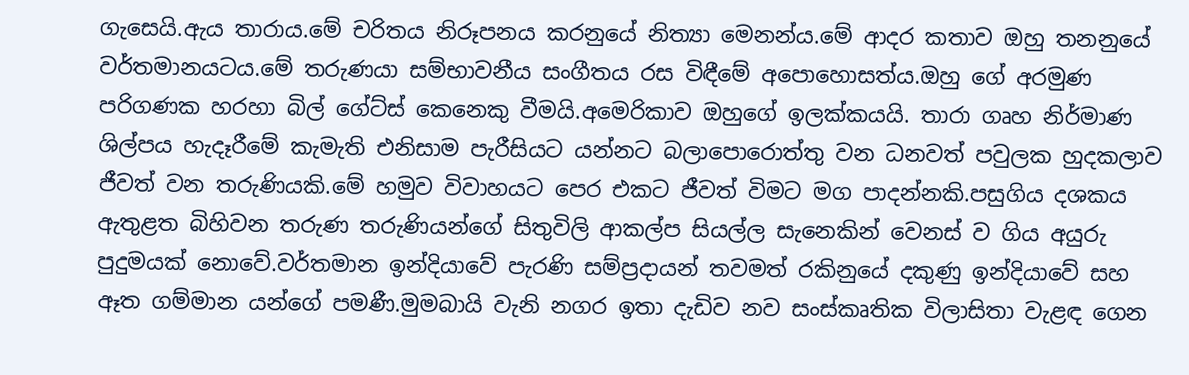ගැසෙයි.ඇය තාරාය.මේ චරිතය නිරූපනය කරනුයේ නිත්‍යා මෙනන්ය.මේ ආදර කතාව ඔහු තනනුයේ වර්තමානයටය.මේ තරුණයා සම්භාවනීය සංගීතය රස විඳීමේ අපොහොසත්ය.ඔහු ගේ අරමුණ පරිගණක හරහා බිල් ගේට්ස් කෙනෙකු වීමයි.අමෙරිකාව ඔහුගේ ඉලක්කයයි. තාරා ගෘහ නිර්මාණ ශිල්පය හැදෑරීමේ කැමැති එනිසාම පැරීසියට යන්නට බලාපොරොත්තු වන ධනවත් පවුලක හුදකලාව ජීවත් වන තරුණියකි.මේ හමුව විවාහයට පෙර එකට ජීවත් විමට මග පාදන්නකි.පසුගිය දශකය ඇතුළත බිහිවන තරුණ තරුණියන්ගේ සිතුවිලි ආකල්ප සියල්ල සැනෙකින් වෙනස් ව ගිය අයුරු පුදුමයක් නොවේ.වර්තමාන ඉන්දියාවේ පැරණි සම්ප්‍රදායන් තවමත් රකිනුයේ දකුණු ඉන්දියාවේ සහ ඈත ගම්මාන යන්ගේ පමණී.මුමබායි වැනි නගර ඉතා දැඩිව නව සංස්කෘතික විලාසිතා වැළඳ ගෙන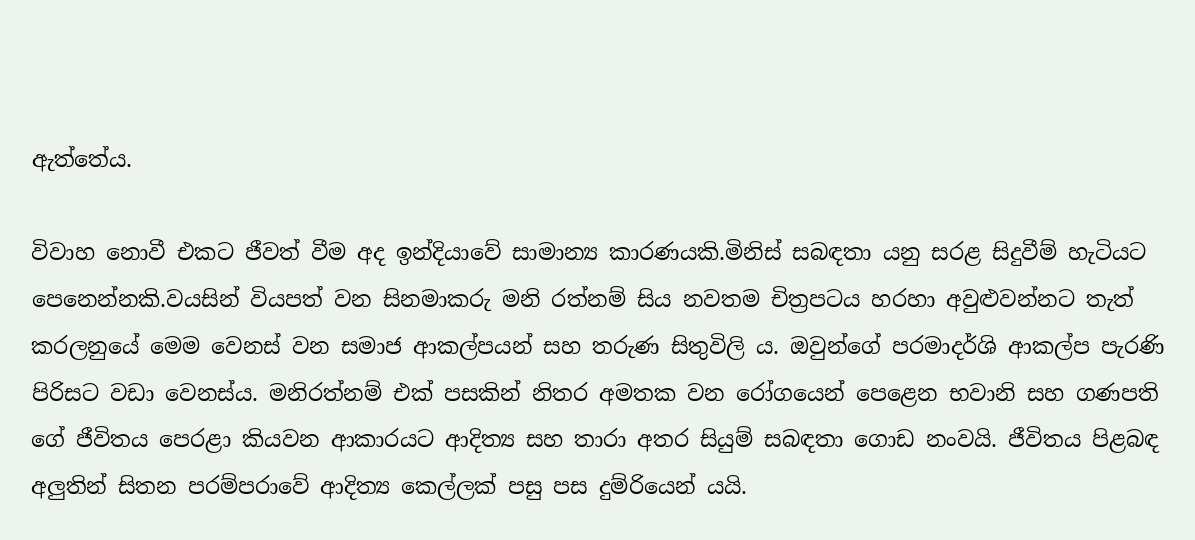ඇත්තේය.

විවාහ නොවී එකට ජීවත් වීම අද ඉන්දියාවේ සාමාන්‍ය කාරණයකි.මිනිස් සබඳතා යනු සරළ සිදුවීම් හැටියට පෙනෙන්නකි.වයසින් වියපත් වන සිනමාකරු මනි රත්නම් සිය නවතම චිත්‍රපටය හරහා අවුළුවන්නට තැත් කරලනුයේ මෙම වෙනස් වන සමාජ ආකල්පයන් සහ තරුණ සිතුවිලි ය. ඔවුන්ගේ පරමාදර්ශි ආකල්ප පැරණි පිරිසට වඩා වෙනස්ය. මනිරත්නම් එක් පසකින් නිතර අමතක වන රෝගයෙන් පෙළෙන භවානි සහ ගණපති ගේ ජීවිතය පෙරළා කියවන ආකාරයට ආදිත්‍ය සහ තාරා අතර සියුම් සබඳතා ගොඩ නංවයි. ජීවිතය පිළබඳ අලුතින් සිතන පරම්පරාවේ ආදිත්‍ය කෙල්ලක් පසු පස දුම්රියෙන් යයි.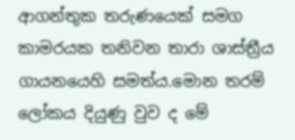ආගන්තුක තරුණයෙක් සමග කාමරයක තනිවන තාරා ශාස්ත්‍රීය ගායනයෙහි සමත්ය.මොන තරම් ලෝකය දියුණු වුව ද මේ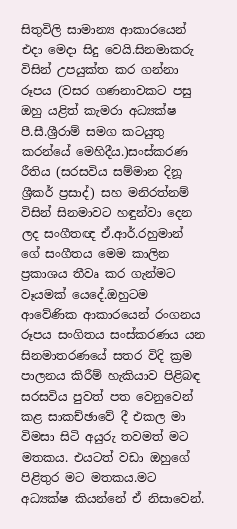සිතුවිලි සාමාන්‍ය ආකාරයෙන් එදා මෙදා සිදු වෙයි.සිනමාකරු විසින් උපයුක්ත කර ගන්නා රූපය (වසර ගණනාවකට පසු ඔහු යළිත් කැමරා අධ්‍යක්ෂ පී.සී.ශ්‍රීරාම් සමග කටයුතු කරන්යේ මෙහිදීය.)සංස්කරණ රීතිය (සරසවිය සම්මාන දිනූ ශ්‍රීකර් ප්‍රසාද්) සහ මනිරත්නම් විසින් සිනමාවට හඳුන්වා දෙන ලද සංගීතඥ ඒ.ආර්.රහුමාන් ගේ සංගීතය මෙම කාලින ප්‍රකාශය තීවෘ කර ගැන්මට වෑයමක් යෙදේ.ඔහුටම ආවේණික ආකාරයෙන් රංගනය රූපය සංගිතය සංස්කරණය යන සිනමාතරණයේ සතර විදි ක්‍රම පාලනය කිරීම් හැකියාව පිළිබඳ සරසවිය පුවත් පත වෙනුවෙන් කළ සාකච්ඡාවේ දී එකල මා විමසා සිටි අයුරු තවමත් මට මතකය. එයටත් වඩා ඔහුගේ පිළිතුර මට මතකය.මට අධ්‍යක්ෂ කියන්නේ ඒ නිසාවෙන්.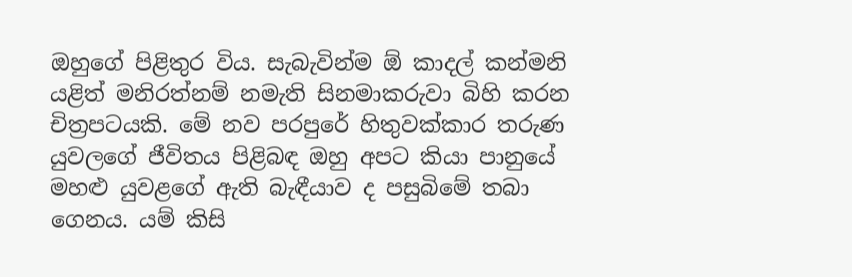ඔහුගේ පිළිතුර විය. සැබැවින්ම ඕ කාදල් කන්මනි යළිත් මනිරත්නම් නමැති සිනමාකරුවා බිහි කරන චිත්‍රපටයකි. මේ නව පරපුරේ හිතුවක්කාර තරුණ යුවලගේ ජීවිතය පිළිබඳ ඔහු අපට කියා පානුයේ මහළු යුවළගේ ඇති බැඳීයාව ද පසුබිමේ තබා ගෙනය. යම් කිසි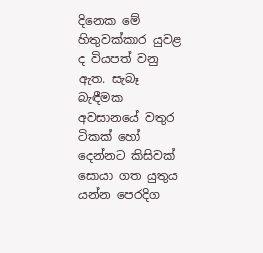දිනෙක මේ හිතුවක්කාර යුවළ ද වියපත් වනු ඇත. සැබෑ බැඳීමක අවසානයේ වතුර ටිකක් හෝ දෙන්නට කිසිවක් සොයා ගත යුතුය යන්න පෙරදිග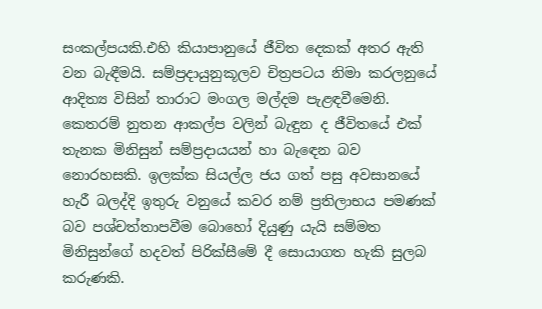සංකල්පයකි.එහි කියාපානුයේ ජීවිත දෙකක් අතර ඇති වන බැඳීමයි. සම්ප්‍රදායුනුකූලව චිත්‍රපටය නිමා කරලනුයේ ආදිත්‍ය විසින් තාරාට මංගල මල්දම පැළඳවීමෙනි. කෙතරම් නුතන ආකල්ප වලින් බැඳුන ද ජීවිතයේ එක් තැනක මිනිසුන් සම්ප්‍රදායයන් හා බැඳෙන බව නොරහසකි. ඉලක්ක සියල්ල ජය ගත් පසු අවසානයේ හැරී බලද්දි ඉතුරු වනුයේ කවර නම් ප්‍රතිලාභය පමණක් බව පශ්චත්තාපවීම බොහෝ දියුණු යැයි සම්මත මිනිසුන්ගේ හදවත් පිරික්සීමේ දී සොයාගත හැකි සුලබ කරුණකි.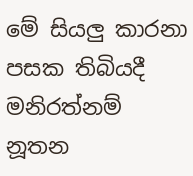මේ සියලු කාරනා පසක තිබියදී මනිරත්නම් නූතන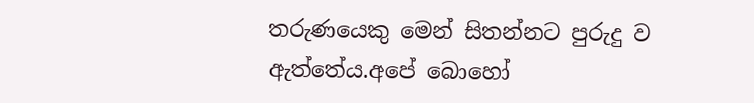තරුණයෙකු මෙන් සිතන්නට පුරුදු ව ඇත්තේය.අපේ බොහෝ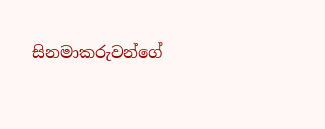සිනමාකරුවන්ගේ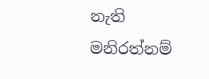නැති මනිරත්නම්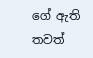ගේ ඇති තවත්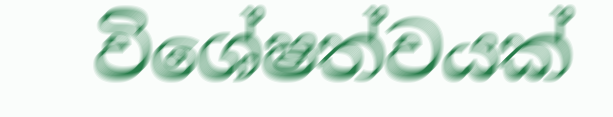විශේෂත්වයක්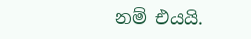නම් එයයි.